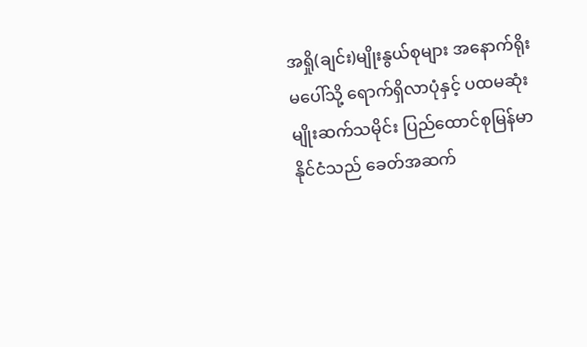အရှို(ချင်း)မျိုးနွယ်စုများ အနောက်ရိုးမပေါ်သို့ ရောက်ရှိလာပုံနှင့် ပထမဆုံးမျိုးဆက်သမိုင်း ပြည်ထောင်စုမြန်မာနိုင်ငံသည် ခေတ်အဆက်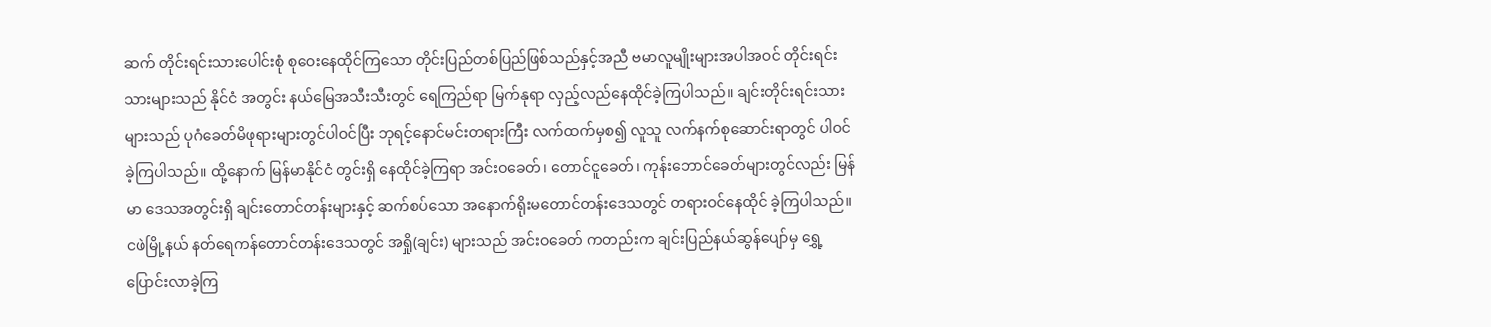ဆက် တိုင်းရင်းသားပေါင်းစုံ စုဝေးနေထိုင်ကြသော တိုင်းပြည်တစ်ပြည်ဖြစ်သည်နှင့်အညီ ဗမာလူမျိုးများအပါအဝင် တိုင်းရင်းသားများသည် နိုင်ငံ အတွင်း နယ်မြေအသီးသီးတွင် ရေကြည်ရာ မြက်နုရာ လှည့်လည်နေထိုင်ခဲ့ကြပါသည်။ ချင်းတိုင်းရင်းသား များသည် ပုဂံခေတ်မိဖုရားများတွင်ပါဝင်ပြီး ဘုရင့်နောင်မင်းတရားကြီး လက်ထက်မှစ၍ လူသူ လက်နက်စုဆောင်းရာတွင် ပါဝင်ခဲ့ကြပါသည်။ ထို့နောက် မြန်မာနိုင်ငံ တွင်းရှိ နေထိုင်ခဲ့ကြရာ အင်းဝခေတ်၊ တောင်ငူခေတ်၊ ကုန်းဘောင်ခေတ်များတွင်လည်း မြန်မာ ဒေသအတွင်းရှိ ချင်းတောင်တန်းများနှင့် ဆက်စပ်သော အနောက်ရိုးမတောင်တန်းဒေသတွင် တရားဝင်နေထိုင် ခဲ့ကြပါသည်။ ငဖဲမြို့နယ် နတ်ရေကန်တောင်တန်းဒေသတွင် အရှို(ချင်း) များသည် အင်းဝခေတ် ကတည်းက ချင်းပြည်နယ်ဆွန်ပျော်မှ ရွှေ့ပြောင်းလာခဲ့ကြ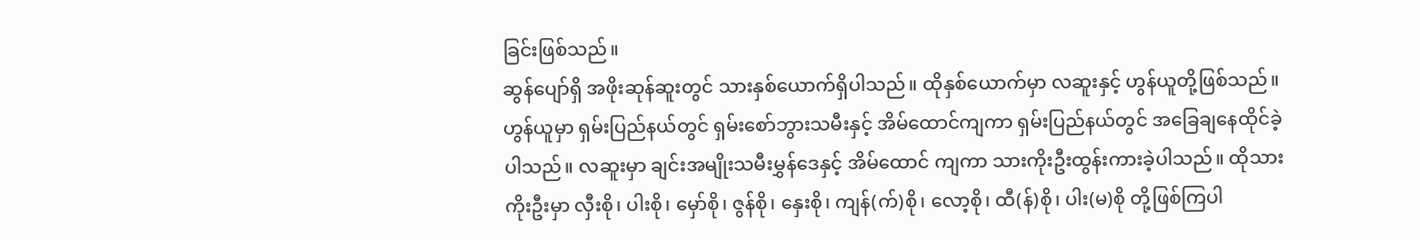ခြင်းဖြစ်သည်။
ဆွန်ပျော်ရှိ အဖိုးဆုန်ဆူးတွင် သားနှစ်ယောက်ရှိပါသည်။ ထိုနှစ်ယောက်မှာ လဆူးနှင့် ဟွန်ယူတို့ဖြစ်သည်။ ဟွန်ယူမှာ ရှမ်းပြည်နယ်တွင် ရှမ်းစော်ဘွားသမီးနှင့် အိမ်ထောင်ကျကာ ရှမ်းပြည်နယ်တွင် အခြေချနေထိုင်ခဲ့ပါသည်။ လဆူးမှာ ချင်းအမျိုးသမီးမွှန်ဒေနှင့် အိမ်ထောင် ကျကာ သားကိုးဦးထွန်းကားခဲ့ပါသည်။ ထိုသားကိုးဦးမှာ လှီးစို၊ ပါးစို၊ မှော်စို၊ ဇွန်စို၊ နှေးစို၊ ကျန်(က်)စို၊ လော့စို၊ ထီ(န်)စို၊ ပါး(မ)စို တို့ဖြစ်ကြပါ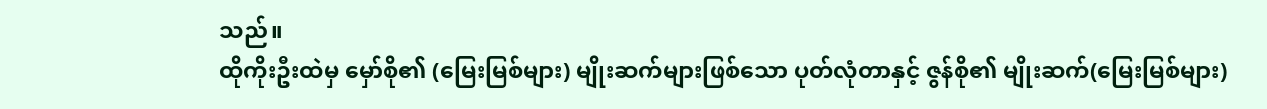သည်။
ထိုကိုးဦးထဲမှ မှော်စို၏ (မြေးမြစ်များ) မျိုးဆက်များဖြစ်သော ပုတ်လုံတာနှင့် ဇွန်စို၏ မျိုးဆက်(မြေးမြစ်များ)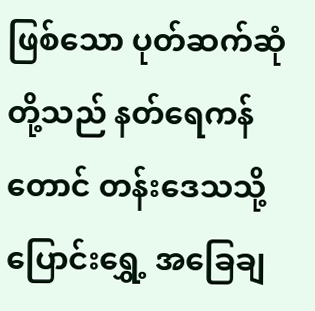ဖြစ်သော ပုတ်ဆက်ဆုံတို့သည် နတ်ရေကန်တောင် တန်းဒေသသို့ ပြောင်းရွှေ့ အခြေချ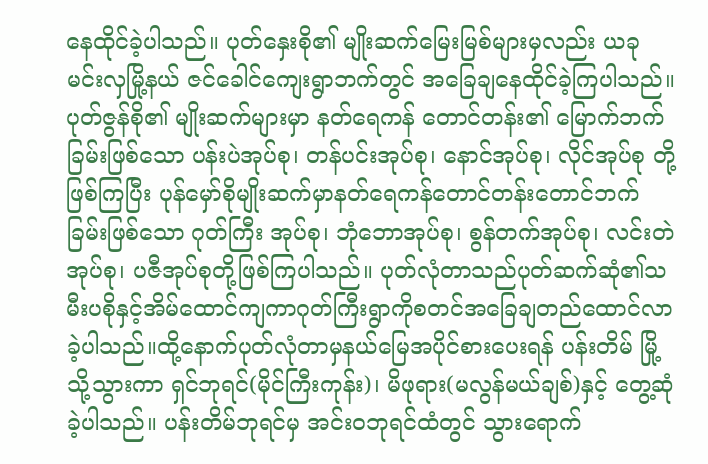နေထိုင်ခဲ့ပါသည်။ ပုတ်နှေးစို၏ မျိုးဆက်မြေးမြစ်များမှလည်း ယခု မင်းလှမြို့နယ် ဇင်ခေါင်ကျေးရွာဘက်တွင် အခြေချနေထိုင်ခဲ့ကြပါသည်။ ပုတ်ဇွန်စို၏ မျိုးဆက်များမှာ နတ်ရေကန် တောင်တန်း၏ မြောက်ဘက်ခြမ်းဖြစ်သော ပန်းပဲအုပ်စု၊ တန်ပင်းအုပ်စု၊ နောင်အုပ်စု၊ လိုင်အုပ်စု တို့ဖြစ်ကြပြီး ပုန်မှော်စိုမျိုးဆက်မှာနတ်ရေကန်တောင်တန်းတောင်ဘက်ခြမ်းဖြစ်သော ဂုတ်ကြီး အုပ်စု၊ ဘုံဘောအုပ်စု၊ စွန်တက်အုပ်စု၊ လင်းတဲအုပ်စု၊ ပဇီအုပ်စုတို့ဖြစ်ကြပါသည်။ ပုတ်လုံတာသည်ပုတ်ဆက်ဆုံ၏သမီးပစိုနှင့်အိမ်ထောင်ကျကာဂုတ်ကြီးရွာကိုစတင်အခြေချတည်ထောင်လာခဲ့ပါသည်။ထို့နောက်ပုတ်လုံတာမှနယ်မြေအပိုင်စားပေးရန် ပန်းတိမ် မြို့သို့သွားကာ ရှင်ဘုရင်(မိုင်ကြီးကုန်း)၊ မိဖုရား(မလွန်မယ်ချစ်)နှင့် တွေ့ဆုံခဲ့ပါသည်။ ပန်းတိမ်ဘုရင်မှ အင်းဝဘုရင်ထံတွင် သွားရောက်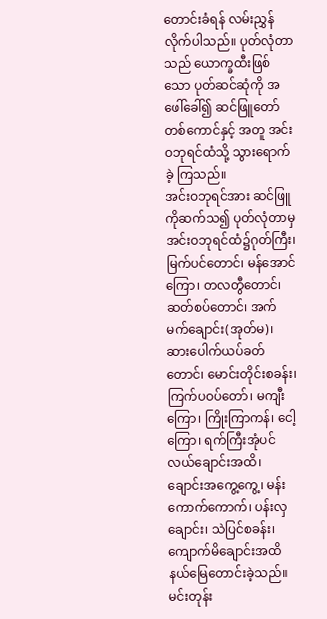တောင်းခံရန် လမ်းညွှန်လိုက်ပါသည်။ ပုတ်လုံတာသည် ယောက္ခထီးဖြစ်သော ပုတ်ဆင်ဆုံကို အဖေါ်ခေါ်၍ ဆင်ဖြူတော်တစ်ကောင်နှင့် အတူ အင်းဝဘုရင်ထံသို့ သွားရောက်ခဲ့ ကြသည်။
အင်းဝဘုရင်အား ဆင်ဖြူကိုဆက်သ၍ ပုတ်လုံတာမှ အင်းဝဘုရင်ထံ၌ဂုတ်ကြီး၊ မြက်ပင်တောင်၊ မန်အောင်ကြော၊ တလတွီတောင်၊ ဆတ်စပ်တောင်၊ အက်မက်ချောင်း(အုတ်မ)၊ ဆားပေါက်ယပ်ခတ်တောင်၊ မောင်းတိုင်းစခန်း၊ ကြက်ပဝပ်တော်၊ မကျီးကြော၊ ကြိုးကြာကန်၊ ငေါ့ကြော၊ ရက်ကြီးအုံပင်လယ်ချောင်းအထိ၊ ချောင်းအကွေ့ကွေ့၊ မန်းကောက်ကောက်၊ ပန်းလှချောင်း၊ သဲပြင်စခန်း၊ ကျောက်မိချောင်းအထိနယ်မြေတောင်းခဲ့သည်။ မင်းတုန်း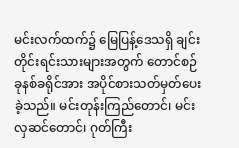မင်းလက်ထက်၌ မြေပြန့်ဒေသရှိ ချင်းတိုင်းရင်းသားများအတွက် တောင်စဉ် ခုနစ်ခရိုင်အား အပိုင်စားသတ်မှတ်ပေးခဲ့သည်။ မင်းတုန်းကြည်တောင်၊ မင်းလှဆင်တောင်၊ ဂုတ်ကြီး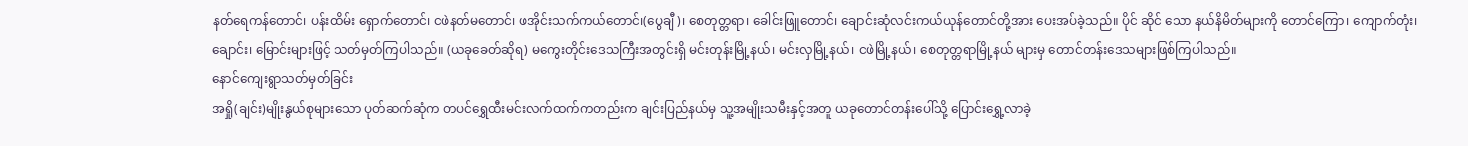နတ်ရေကန်တောင်၊ ပန်းထိမ်း ရှောက်တောင်၊ ငဖဲနတ်မတောင်၊ ဖအိုင်းသက်ကယ်တောင်၊(ပွေချီ)၊ စေတုတ္တရာ၊ ခေါင်းဖြူတောင်၊ ချောင်းဆုံလင်းကယ်ယုန်တောင်တို့အား ပေးအပ်ခဲ့သည်။ ပိုင် ဆိုင် သော နယ်နိမိတ်များကို တောင်ကြော၊ ကျောက်တုံး၊ ချောင်း၊ မြောင်းများဖြင့် သတ်မှတ်ကြပါသည်။ (ယခုခေတ်ဆိုရ) မကွေးတိုင်းဒေသကြီးအတွင်းရှိ မင်းတုန်းမြို့နယ်၊ မင်းလှမြို့နယ်၊ ငဖဲမြို့နယ်၊ စေတုတ္တရာမြို့နယ် များမှ တောင်တန်းဒေသများဖြစ်ကြပါသည်။
နောင်ကျေးရွာသတ်မှတ်ခြင်း
အရှို(ချင်း)မျိုးနွယ်စုများသော ပုတ်ဆက်ဆုံက တပင်ရွှေထီးမင်းလက်ထက်ကတည်းက ချင်းပြည်နယ်မှ သူ့အမျိုးသမီးနှင့်အတူ ယခုတောင်တန်းပေါ်သို့ ပြောင်းရွှေ့လာခဲ့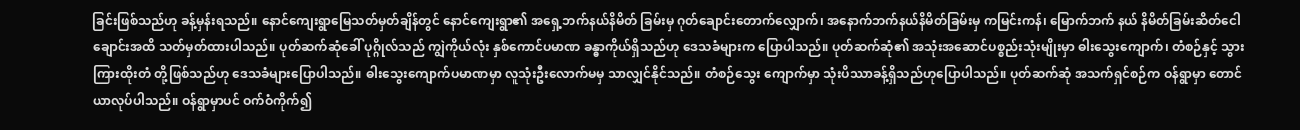ခြင်းဖြစ်သည်ဟု ခန့်မှန်းရသည်။ နောင်ကျေးရွာမြေသတ်မှတ်ချိန်တွင် နောင်ကျေးရွာ၏ အရှေ့ဘက်နယ်နိမိတ် ခြမ်းမှ ဂုတ်ချောင်းတောက်လျှောက်၊ အနောက်ဘက်နယ်နိမိတ်ခြမ်းမှ ကမြင်းကန်၊ မြောက်ဘက် နယ် နိမိတ်ခြမ်းဆိတ်ငေါချောင်းအထိ သတ်မှတ်ထားပါသည်။ ပုတ်ဆက်ဆုံခေါ် ပုဂ္ဂိုလ်သည် ကျွဲကိုယ်လုံး နှစ်ကောင်ပမာဏ ခန္ဓာကိုယ်ရှိသည်ဟု ဒေသခံများက ပြောပါသည်။ ပုတ်ဆက်ဆုံ၏ အသုံးအဆောင်ပစ္စည်းသုံးမျိုးမှာ ဓါးသွေးကျောက်၊ တံစဉ်နှင့် သွားကြားထိုးတံ တို့ဖြစ်သည်ဟု ဒေသခံများပြောပါသည်။ ဓါးသွေးကျောက်ပမာဏမှာ လူသုံးဦးလောက်မမှ သာလျှင်နိုင်သည်။ တံစဉ်သွေး ကျောက်မှာ သုံးပိဿာခန့်ရှိသည်ဟုပြောပါသည်။ ပုတ်ဆက်ဆုံ အသက်ရှင်စဉ်က ဝန်ရွာမှာ တောင်ယာလုပ်ပါသည်။ ဝန်ရွာမှာပင် ဝက်ဝံကိုက်၍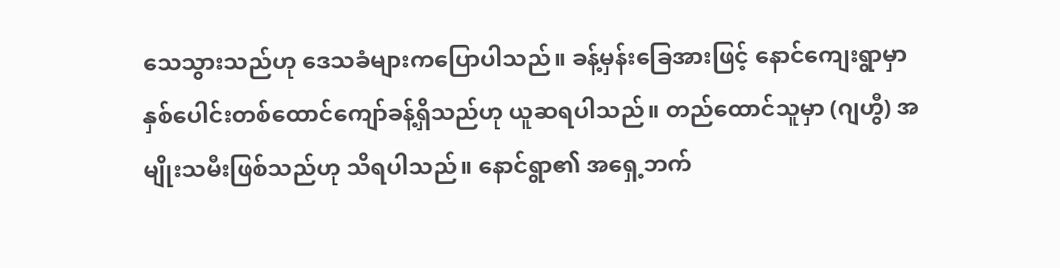သေသွားသည်ဟု ဒေသခံများကပြောပါသည်။ ခန့်မှန်းခြေအားဖြင့် နောင်ကျေးရွာမှာ နှစ်ပေါင်းတစ်ထောင်ကျော်ခန့်ရှိသည်ဟု ယူဆရပါသည်။ တည်ထောင်သူမှာ (ဂျဟွီ) အမျိုးသမီးဖြစ်သည်ဟု သိရပါသည်။ နောင်ရွာ၏ အရှေ့ဘက်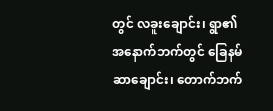တွင် လခူးချောင်း၊ ရွာ၏အနောက်ဘက်တွင် ခြေနမ်ဆာချောင်း၊ တောက်ဘက်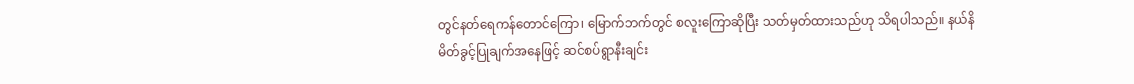တွင်နတ်ရေကန်တောင်ကြော၊ မြောက်ဘက်တွင် စလူးကြောဆိုပြီး သတ်မှတ်ထားသည်ဟု သိရပါသည်။ နယ်နိမိတ်ခွင့်ပြုချက်အနေဖြင့် ဆင်စပ်ရွာနီးချင်း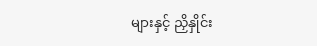များနှင့် ညှိနှိုင်း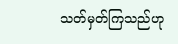သတ်မှတ်ကြသည်ဟု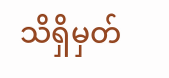သိရှိမှတ်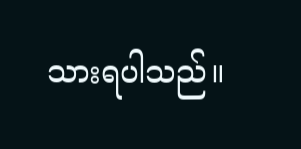သားရပါသည်။